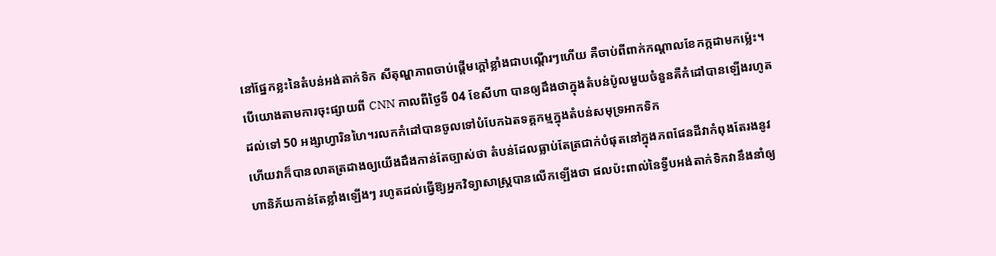នៅផ្នែកខ្លះនៃតំបន់អង់តាក់ទិក សីតុណ្ហភាពចាប់ផ្តើមក្តៅខ្លាំងជាបណ្តើរៗហើយ គឺចាប់ពីពាក់កណ្តាលខែកក្កដាមកម្ល៉េះ។
បើយោងតាមការចុះផ្សាយពី CNN កាលពីថ្ងៃទី 04 ខែសីហា បានឲ្យដឹងថាក្នុងតំបន់ប៉ូលមួយចំនួនគឺកំដៅបានឡើងរហូតដល់ទៅ 50 អង្សាហ្វារិនហៃ។រលកកំដៅបានចូលទៅបំបែកឯតទគ្គកម្មក្នុងតំបន់សមុទ្រអាកទិក
ហើយវាក៏បានលាតត្រដាងឲ្យយើងដឹងកាន់តែច្បាស់ថា តំបន់ដែលធ្លាប់តែត្រជាក់បំផុតនៅក្នុងភពផែនដីវាកំពុងតែរងនូវហានិភ័យកាន់តែខ្លាំងឡើងៗ រហូតដល់ធ្វើឱ្យអ្នកវិទ្យាសាស្ត្របានលើកឡើងថា ផលប៉ះពាល់នៃទ្វីបអង់តាក់ទិកវានឹងនាំឲ្យ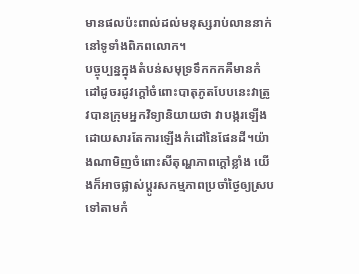មានផលប៉ះពាល់ដល់មនុស្សរាប់លាននាក់នៅទូទាំងពិភពលោក។
បច្ចុប្បន្នក្នុងតំបន់សមុទ្រទឹកកកគឺមានកំដៅដូចរដូវក្តៅចំពោះបាតុភូតបែបនេះវាត្រូវបានក្រុមអ្នកវិទ្យានិយាយថា វាបង្ករឡើងដោយសារតែការឡើងកំដៅនៃផែនដី។យ៉ាងណាមិញចំពោះសីតុណ្ហភាពក្តៅខ្លាំង យើងក៏អាចផ្លាស់ប្តូរសកម្មភាពប្រចាំថ្ងៃឲ្យស្របទៅតាមកំ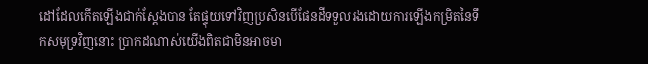ដៅដែលកើតឡើងជាក់ស្តែងបាន តែផ្ទុយទៅវិញប្រសិនបើផែនដីទទួលរងដោយការឡើងកម្រិតនៃទឹកសមុទ្រវិញនោះ ប្រាកដណាស់យើងពិតជាមិនអាចមា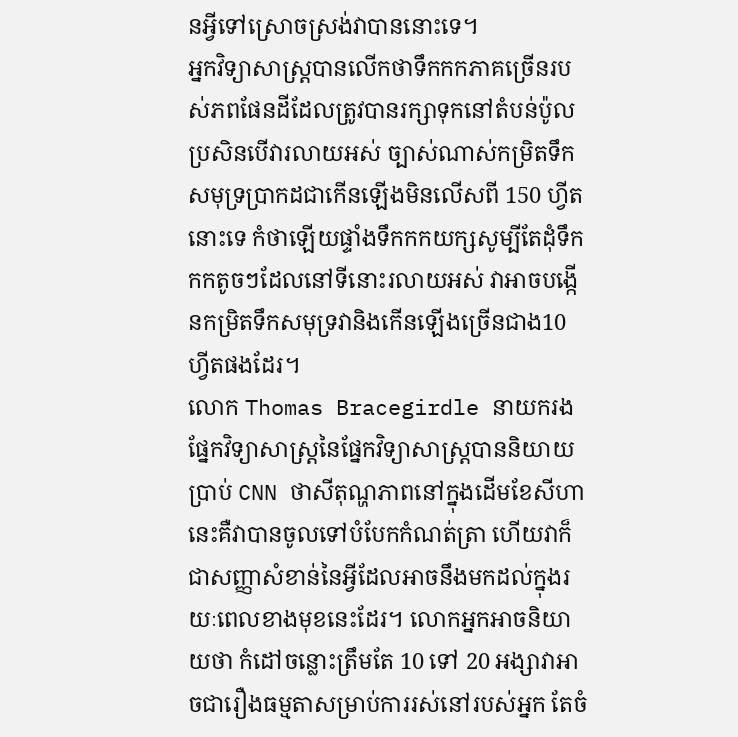នអ្វីទៅស្រោចស្រង់វាបាននោះទេ។
អ្នកវិទ្យាសាស្ត្របានលើកថាទឹកកកភាគច្រើនរបស់ភពផែនដីដែលត្រូវបានរក្សាទុកនៅតំបន់ប៉ូល ប្រសិនបើវារលាយអស់ ច្បាស់ណាស់កម្រិតទឹកសមុទ្រប្រាកដជាកើនឡើងមិនលើសពី 150 ហ្វីត នោះទេ កំថាឡើយផ្ទាំងទឹកកកយក្សសូម្បីតែដុំទឹកកកតូចៗដែលនៅទីនោះរលាយអស់ វាអាចបង្កើនកម្រិតទឹកសមុទ្រវានិងកើនឡើងច្រើនជាង10 ហ្វីតផងដែរ។
លោក Thomas Bracegirdle នាយករងផ្នែកវិទ្យាសាស្ត្រនៃផ្នែកវិទ្យាសាស្ត្របាននិយាយប្រាប់ CNN ថាសីតុណ្ហភាពនៅក្នុងដើមខែសីហានេះគឺវាបានចូលទៅបំបែកកំណត់ត្រា ហើយវាក៏ជាសញ្ញាសំខាន់នៃអ្វីដែលអាចនឹងមកដល់ក្នុងរយៈពេលខាងមុខនេះដែរ។ លោកអ្នកអាចនិយាយថា កំដៅចន្លោះត្រឹមតែ 10 ទៅ 20 អង្សាវាអាចជារឿងធម្មតាសម្រាប់ការរស់នៅរបស់អ្នក តែចំ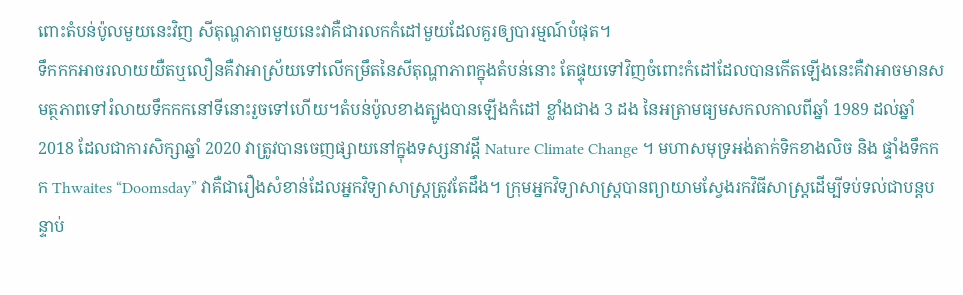ពោះតំបន់ប៉ូលមួយនេះវិញ សីតុណ្ហភាពមួយនេះវាគឺជារលកកំដៅមួយដែលគួរឲ្យបារម្មណ៍បំផុត។
ទឹកកកអាចរលាយយឺតឬលឿនគឺវាអាស្រ័យទៅលើកម្រឹតនៃសីតុណ្ហាភាពក្នុងតំបន់នោះ តែផ្ទុយទៅវិញចំពោះកំដៅដែលបានកើតឡើងនេះគឺវាអាចមានសមត្ថភាពទៅរំលាយទឹកកកនៅទីនោះរួចទៅហើយ។តំបន់ប៉ូលខាងត្បូងបានឡើងកំដៅ ខ្លាំងជាង 3 ដង នៃអត្រាមធ្យមសកលកាលពីឆ្នាំ 1989 ដល់ឆ្នាំ 2018 ដែលជាការសិក្សាឆ្នាំ 2020 វាត្រូវបានចេញផ្សាយនៅក្នុងទស្សនាវដ្តី Nature Climate Change ។ មហាសមុទ្រអង់តាក់ទិកខាងលិច និង ផ្ទាំងទឹកកក Thwaites “Doomsday” វាគឺជារឿងសំខាន់ដែលអ្នកវិទ្យាសាស្ត្រត្រូវតែដឹង។ ក្រុមអ្នកវិទ្យាសាស្ត្របានព្យាយាមស្វែងរកវិធីសាស្ត្រដើម្បីទប់ទល់ជាបន្តបន្ទាប់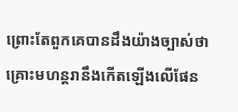ព្រោះតែពួកគេបានដឹងយ៉ាងច្បាស់ថា គ្រោះមហន្តរានឹងកើតឡើងលើផែន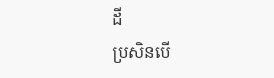ដី
ប្រសិនបើ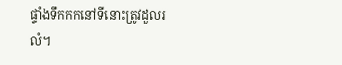ផ្ទាំងទឹកកកនៅទីនោះត្រូវដួលរលំ។